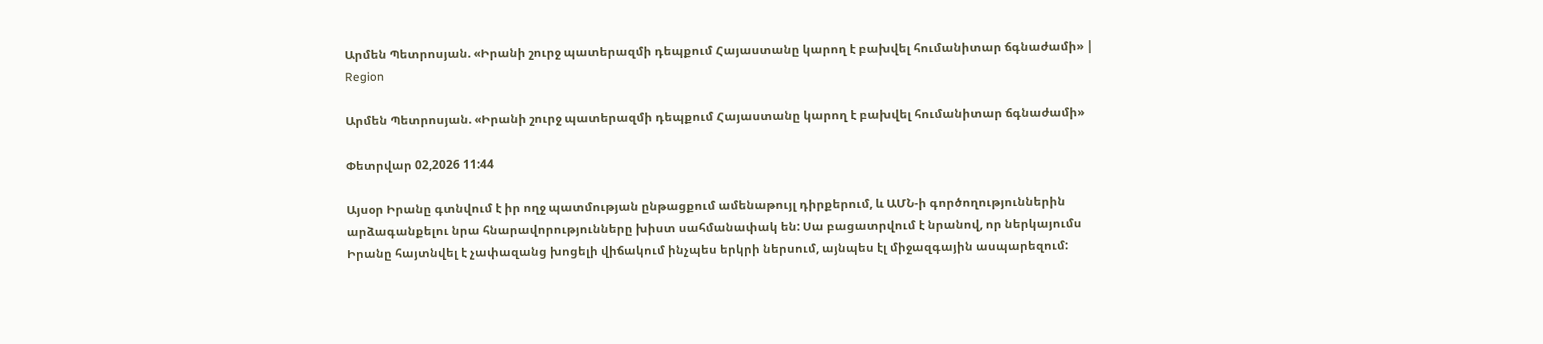Արմեն Պետրոսյան. «Իրանի շուրջ պատերազմի դեպքում Հայաստանը կարող է բախվել հումանիտար ճգնաժամի» | Region

Արմեն Պետրոսյան. «Իրանի շուրջ պատերազմի դեպքում Հայաստանը կարող է բախվել հումանիտար ճգնաժամի»

Փետրվար 02,2026 11:44

Այսօր Իրանը գտնվում է իր ողջ պատմության ընթացքում ամենաթույլ դիրքերում, և ԱՄՆ-ի գործողություններին արձագանքելու նրա հնարավորությունները խիստ սահմանափակ են: Սա բացատրվում է նրանով, որ ներկայումս Իրանը հայտնվել է չափազանց խոցելի վիճակում ինչպես երկրի ներսում, այնպես էլ միջազգային ասպարեզում: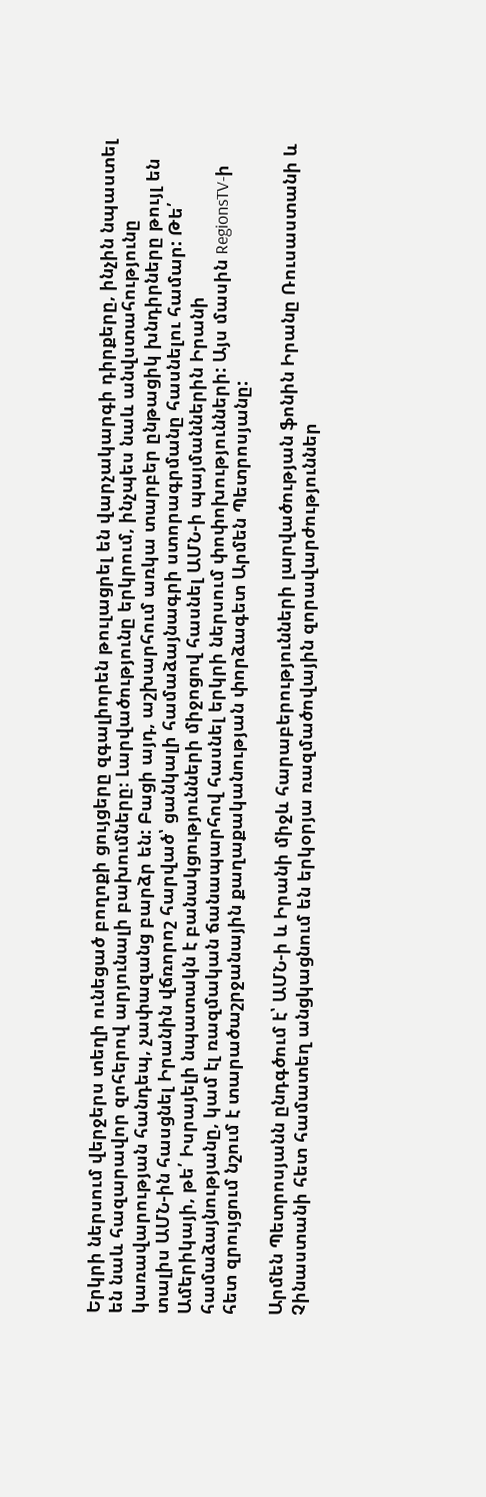Երկրի ներսում վերջերս տեղի ունեցած բողոքի ցույցերը զգալիորեն թուլացրել են վարչակարգի դիրքերը, ինչին նպաստել են նաև հազարավոր զոհերով արյունալի բախումները։ Լարվածությունը երկրում, ինչպես նաև անվստահությունը կառավարության հանդեպ, չափազանց բարձր են: Բացի այդ, աշխարհում առկա տարբեր ընթացիկ խնդիրները թույլ են տալիս ԱՄՆ-ին հասցնել Իրանին վճռորոշ հարված՝ ցանկալի համաձայնագրի ստորագրմանը հասնելու համար: Թե՛ Ամերիկայի, թե՛ Իսրայելի նպատակն է բանակցությունների միջոցով հասնել ԱՄՆ-ի պայմաններին Իրանի համաձայնությանը, կամ էլ ռազմական ճանապարհով հասնել երկրի ներսում փոփոխությունների: Այս մասին RegionsTV-ի հետ զրույցում նշում է տարածաշրջանային քաղաքականության փորձագետ Արմեն Պետրոսյանը:

Արմեն Պետրոսյանն ընդգծում է՝ ԱՄՆ-ի և Իրանի միջև հարաբերությունների լարվածության ֆոնին Իրանը Ռուսաստանի և Չինաստանի հետ համատեղ անցկացնում են երկօրյա ռազմածովային զորավարժություններ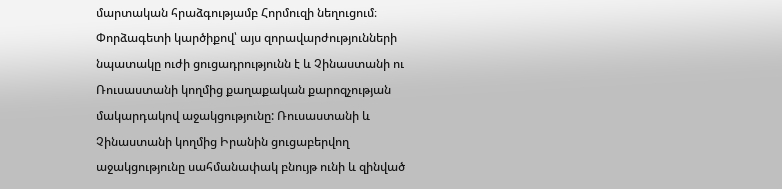մարտական հրաձգությամբ Հորմուզի նեղուցում։ Փորձագետի կարծիքով՝ այս զորավարժությունների նպատակը ուժի ցուցադրությունն է և Չինաստանի ու Ռուսաստանի կողմից քաղաքական քարոզչության մակարդակով աջակցությունը: Ռուսաստանի և Չինաստանի կողմից Իրանին ցուցաբերվող աջակցությունը սահմանափակ բնույթ ունի և զինված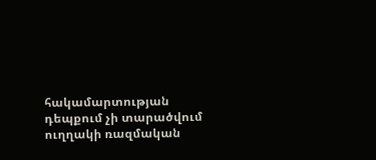հակամարտության դեպքում չի տարածվում ուղղակի ռազմական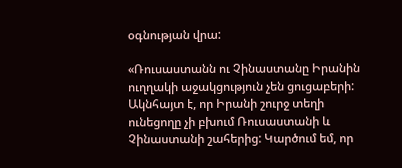օգնության վրա:

«Ռուսաստանն ու Չինաստանը Իրանին ուղղակի աջակցություն չեն ցուցաբերի: Ակնհայտ է, որ Իրանի շուրջ տեղի ունեցողը չի բխում Ռուսաստանի և Չինաստանի շահերից: Կարծում եմ, որ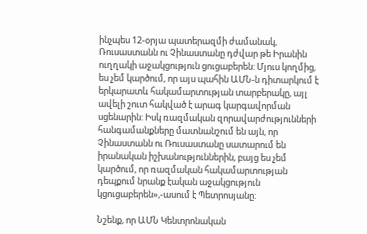ինչպես 12-օրյա պատերազմի ժամանակ, Ռուսաստանն ու Չինաստանը դժվար թե Իրանին ուղղակի աջակցություն ցուցաբերեն: Մյուս կողմից, ես չեմ կարծում, որ այս պահին ԱՄՆ-ն դիտարկում է երկարատև հակամարտության տարբերակը, այլ ավելի շուտ հակված է արագ կարգավորման սցենարին: Իսկ ռազմական զորավարժությունների հանգամանքները մատնանշում են այն, որ Չինաստանն ու Ռուսաստանը սատարում են իրանական իշխանություններին, բայց ես չեմ կարծում, որ ռազմական հակամարտության դեպքում նրանք էական աջակցություն կցուցաբերեն»,-ասում է Պետրոսյանը:

Նշենք, որ ԱՄՆ Կենտրոնական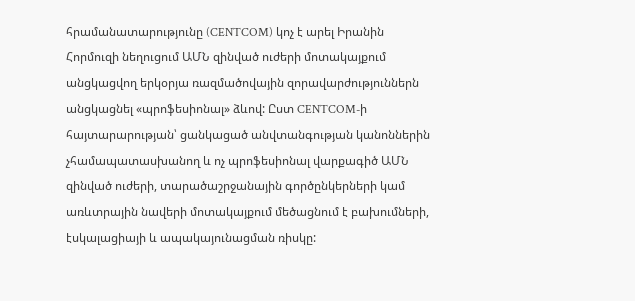հրամանատարությունը (CENTCOM) կոչ է արել Իրանին Հորմուզի նեղուցում ԱՄՆ զինված ուժերի մոտակայքում անցկացվող երկօրյա ռազմածովային զորավարժություններն անցկացնել «պրոֆեսիոնալ» ձևով: Ըստ CENTCOM-ի հայտարարության՝ ցանկացած անվտանգության կանոններին չհամապատասխանող և ոչ պրոֆեսիոնալ վարքագիծ ԱՄՆ զինված ուժերի, տարածաշրջանային գործընկերների կամ առևտրային նավերի մոտակայքում մեծացնում է բախումների, էսկալացիայի և ապակայունացման ռիսկը: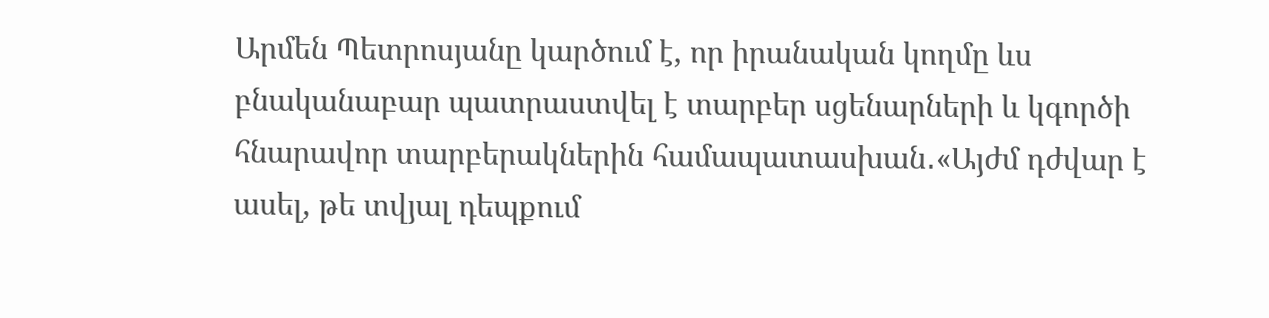Արմեն Պետրոսյանը կարծում է, որ իրանական կողմը ևս բնականաբար պատրաստվել է տարբեր սցենարների և կգործի հնարավոր տարբերակներին համապատասխան․«Այժմ դժվար է ասել, թե տվյալ դեպքում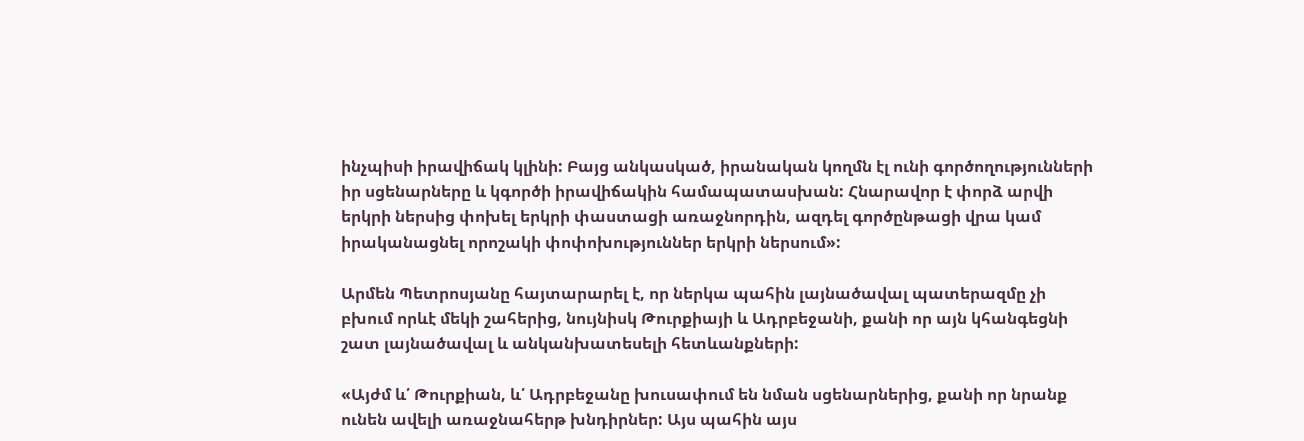ինչպիսի իրավիճակ կլինի: Բայց անկասկած, իրանական կողմն էլ ունի գործողությունների իր սցենարները և կգործի իրավիճակին համապատասխան: Հնարավոր է փորձ արվի երկրի ներսից փոխել երկրի փաստացի առաջնորդին, ազդել գործընթացի վրա կամ իրականացնել որոշակի փոփոխություններ երկրի ներսում»:

Արմեն Պետրոսյանը հայտարարել է, որ ներկա պահին լայնածավալ պատերազմը չի բխում որևէ մեկի շահերից, նույնիսկ Թուրքիայի և Ադրբեջանի, քանի որ այն կհանգեցնի շատ լայնածավալ և անկանխատեսելի հետևանքների:

«Այժմ և՛ Թուրքիան, և՛ Ադրբեջանը խուսափում են նման սցենարներից, քանի որ նրանք ունեն ավելի առաջնահերթ խնդիրներ: Այս պահին այս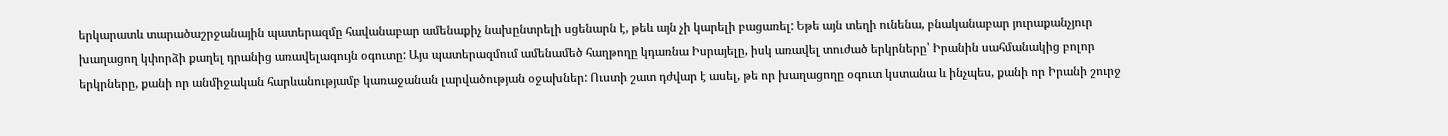երկարատև տարածաշրջանային պատերազմը հավանաբար ամենաքիչ նախընտրելի սցենարն է, թեև այն չի կարելի բացառել: Եթե այն տեղի ունենա, բնականաբար յուրաքանչյուր խաղացող կփորձի քաղել դրանից առավելագույն օգուտը: Այս պատերազմում ամենամեծ հաղթողը կդառնա Իսրայելը, իսկ առավել տուժած երկրները՝ Իրանին սահմանակից բոլոր երկրները, քանի որ անմիջական հարևանությամբ կառաջանան լարվածության օջախներ: Ուստի շատ դժվար է ասել, թե որ խաղացողը օգուտ կստանա և ինչպես, քանի որ Իրանի շուրջ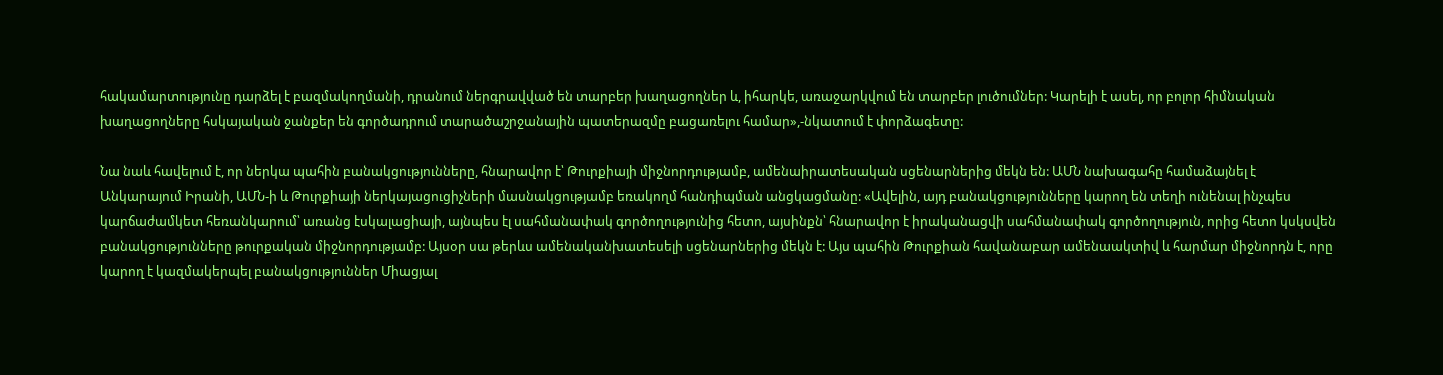հակամարտությունը դարձել է բազմակողմանի, դրանում ներգրավված են տարբեր խաղացողներ և, իհարկե, առաջարկվում են տարբեր լուծումներ: Կարելի է ասել, որ բոլոր հիմնական խաղացողները հսկայական ջանքեր են գործադրում տարածաշրջանային պատերազմը բացառելու համար»,-նկատում է փորձագետը:

Նա նաև հավելում է, որ ներկա պահին բանակցությունները, հնարավոր է՝ Թուրքիայի միջնորդությամբ, ամենաիրատեսական սցենարներից մեկն են: ԱՄՆ նախագահը համաձայնել է Անկարայում Իրանի, ԱՄՆ-ի և Թուրքիայի ներկայացուցիչների մասնակցությամբ եռակողմ հանդիպման անցկացմանը: «Ավելին, այդ բանակցությունները կարող են տեղի ունենալ ինչպես կարճաժամկետ հեռանկարում՝ առանց էսկալացիայի, այնպես էլ սահմանափակ գործողությունից հետո, այսինքն՝ հնարավոր է իրականացվի սահմանափակ գործողություն, որից հետո կսկսվեն բանակցությունները թուրքական միջնորդությամբ: Այսօր սա թերևս ամենականխատեսելի սցենարներից մեկն է: Այս պահին Թուրքիան հավանաբար ամենաակտիվ և հարմար միջնորդն է, որը կարող է կազմակերպել բանակցություններ Միացյալ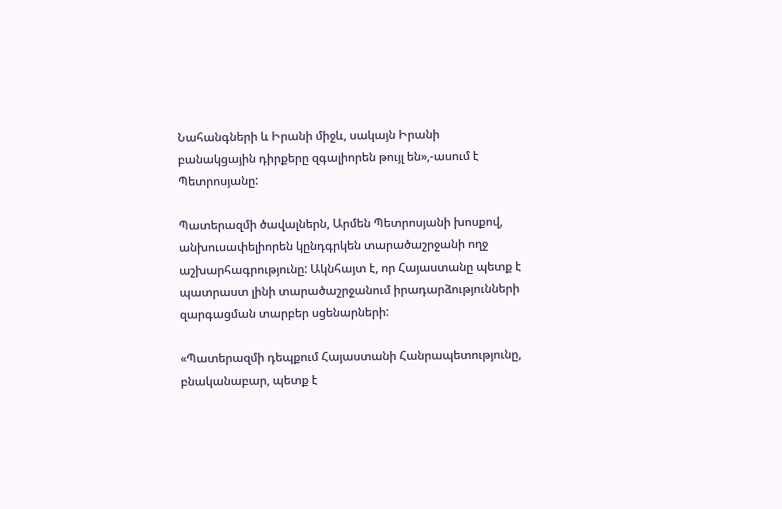Նահանգների և Իրանի միջև, սակայն Իրանի բանակցային դիրքերը զգալիորեն թույլ են»,-ասում է Պետրոսյանը:

Պատերազմի ծավալներն, Արմեն Պետրոսյանի խոսքով, անխուսափելիորեն կընդգրկեն տարածաշրջանի ողջ աշխարհագրությունը: Ակնհայտ է, որ Հայաստանը պետք է պատրաստ լինի տարածաշրջանում իրադարձությունների զարգացման տարբեր սցենարների:

«Պատերազմի դեպքում Հայաստանի Հանրապետությունը, բնականաբար, պետք է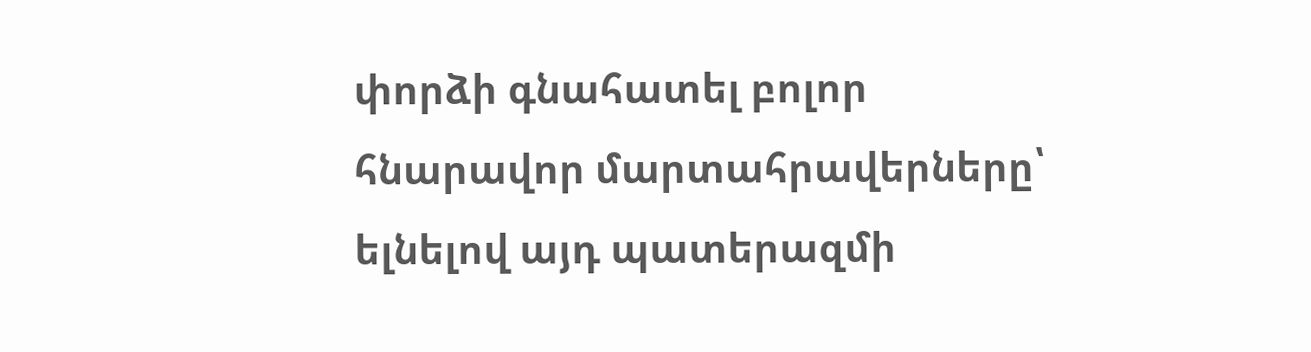փորձի գնահատել բոլոր հնարավոր մարտահրավերները՝ ելնելով այդ պատերազմի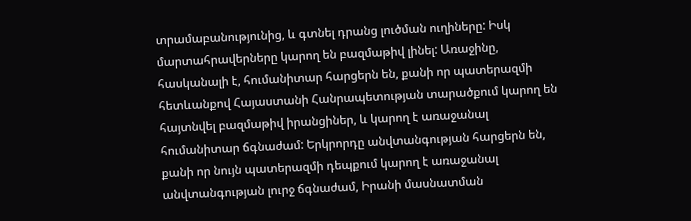տրամաբանությունից, և գտնել դրանց լուծման ուղիները: Իսկ մարտահրավերները կարող են բազմաթիվ լինել: Առաջինը, հասկանալի է, հումանիտար հարցերն են, քանի որ պատերազմի հետևանքով Հայաստանի Հանրապետության տարածքում կարող են հայտնվել բազմաթիվ իրանցիներ, և կարող է առաջանալ հումանիտար ճգնաժամ: Երկրորդը անվտանգության հարցերն են, քանի որ նույն պատերազմի դեպքում կարող է առաջանալ անվտանգության լուրջ ճգնաժամ, Իրանի մասնատման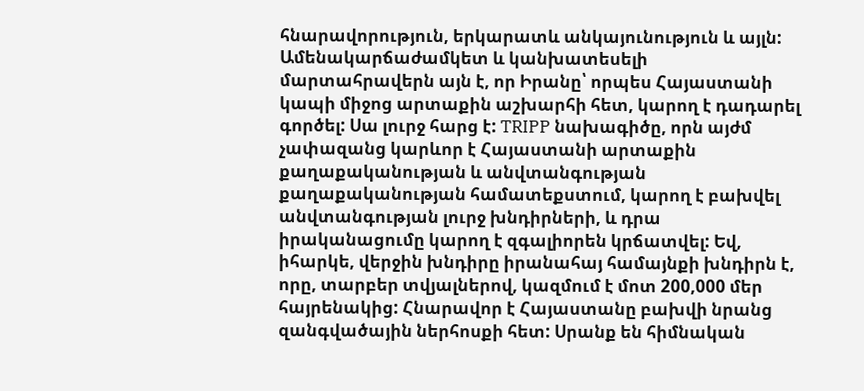հնարավորություն, երկարատև անկայունություն և այլն: Ամենակարճաժամկետ և կանխատեսելի մարտահրավերն այն է, որ Իրանը՝ որպես Հայաստանի կապի միջոց արտաքին աշխարհի հետ, կարող է դադարել գործել: Սա լուրջ հարց է: TRIPP նախագիծը, որն այժմ չափազանց կարևոր է Հայաստանի արտաքին քաղաքականության և անվտանգության քաղաքականության համատեքստում, կարող է բախվել անվտանգության լուրջ խնդիրների, և դրա իրականացումը կարող է զգալիորեն կրճատվել: Եվ, իհարկե, վերջին խնդիրը իրանահայ համայնքի խնդիրն է, որը, տարբեր տվյալներով, կազմում է մոտ 200,000 մեր հայրենակից: Հնարավոր է Հայաստանը բախվի նրանց զանգվածային ներհոսքի հետ: Սրանք են հիմնական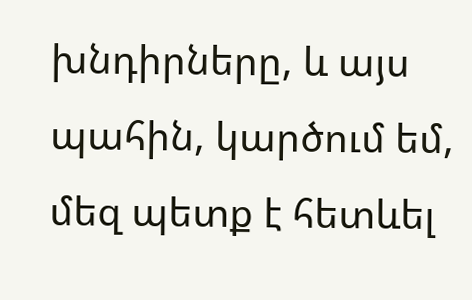խնդիրները, և այս պահին, կարծում եմ, մեզ պետք է հետևել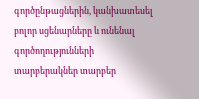գործընթացներին, կանխատեսել բոլոր սցենարները և ունենալ գործողությունների տարբերակներ տարբեր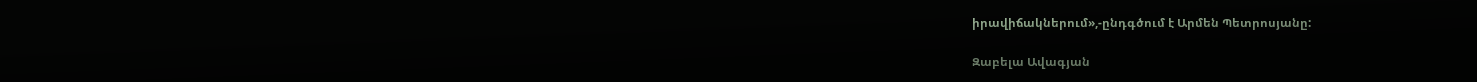իրավիճակներում»,-ընդգծում է Արմեն Պետրոսյանը:

Զաբելա Ավագյան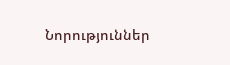Նորություններ